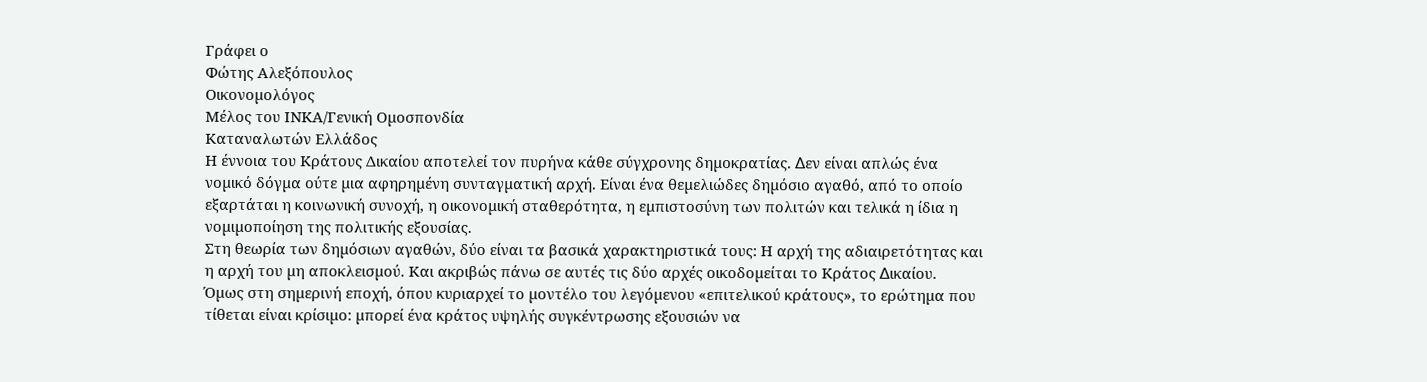Γράφει ο
Φώτης Αλεξόπουλος
Οικονοµολόγος
Μέλος του ΙΝΚΑ/Γενική Οµοσπονδία
Καταναλωτών Ελλάδος
Η έννοια του Κράτους Δικαίου αποτελεί τον πυρήνα κάθε σύγχρονης δηµοκρατίας. ∆εν είναι απλώς ένα νοµικό δόγµα ούτε µια αφηρηµένη συνταγµατική αρχή. Είναι ένα θεµελιώδες δηµόσιο αγαθό, από το οποίο εξαρτάται η κοινωνική συνοχή, η οικονοµική σταθερότητα, η εµπιστοσύνη των πολιτών και τελικά η ίδια η νοµιµοποίηση της πολιτικής εξουσίας.
Στη θεωρία των δηµόσιων αγαθών, δύο είναι τα βασικά χαρακτηριστικά τους: Η αρχή της αδιαιρετότητας και η αρχή του µη αποκλεισµού. Και ακριβώς πάνω σε αυτές τις δύο αρχές οικοδοµείται το Κράτος ∆ικαίου.
Όµως στη σηµερινή εποχή, όπου κυριαρχεί το µοντέλο του λεγόµενου «επιτελικού κράτους», το ερώτηµα που τίθεται είναι κρίσιµο: µπορεί ένα κράτος υψηλής συγκέντρωσης εξουσιών να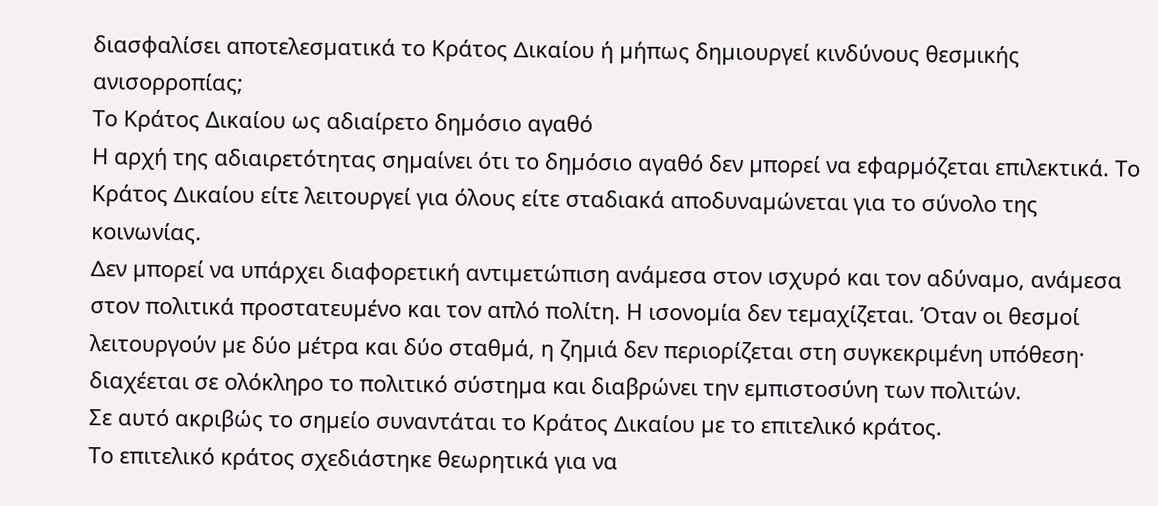διασφαλίσει αποτελεσµατικά το Κράτος ∆ικαίου ή µήπως δηµιουργεί κινδύνους θεσµικής ανισορροπίας;
Το Κράτος Δικαίου ως αδιαίρετο δηµόσιο αγαθό
Η αρχή της αδιαιρετότητας σηµαίνει ότι το δηµόσιο αγαθό δεν µπορεί να εφαρµόζεται επιλεκτικά. Το Κράτος ∆ικαίου είτε λειτουργεί για όλους είτε σταδιακά αποδυναµώνεται για το σύνολο της κοινωνίας.
∆εν µπορεί να υπάρχει διαφορετική αντιµετώπιση ανάµεσα στον ισχυρό και τον αδύναµο, ανάµεσα στον πολιτικά προστατευµένο και τον απλό πολίτη. Η ισονοµία δεν τεµαχίζεται. Όταν οι θεσµοί λειτουργούν µε δύο µέτρα και δύο σταθµά, η ζηµιά δεν περιορίζεται στη συγκεκριµένη υπόθεση· διαχέεται σε ολόκληρο το πολιτικό σύστηµα και διαβρώνει την εµπιστοσύνη των πολιτών.
Σε αυτό ακριβώς το σηµείο συναντάται το Κράτος ∆ικαίου µε το επιτελικό κράτος.
Το επιτελικό κράτος σχεδιάστηκε θεωρητικά για να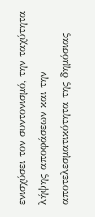ενισχύσει τον συντονισµό, την ταχύτητα λήψης αποφάσεων και την αποτελεσµατικότητα της δηµόσιας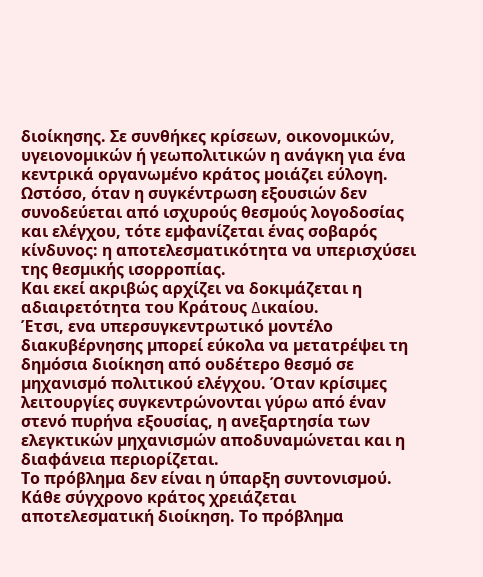διοίκησης. Σε συνθήκες κρίσεων, οικονοµικών, υγειονοµικών ή γεωπολιτικών η ανάγκη για ένα κεντρικά οργανωµένο κράτος µοιάζει εύλογη.
Ωστόσο, όταν η συγκέντρωση εξουσιών δεν συνοδεύεται από ισχυρούς θεσµούς λογοδοσίας και ελέγχου, τότε εµφανίζεται ένας σοβαρός κίνδυνος: η αποτελεσµατικότητα να υπερισχύσει της θεσµικής ισορροπίας.
Και εκεί ακριβώς αρχίζει να δοκιµάζεται η αδιαιρετότητα του Κράτους ∆ικαίου.
Έτσι, ενα υπερσυγκεντρωτικό µοντέλο διακυβέρνησης µπορεί εύκολα να µετατρέψει τη δηµόσια διοίκηση από ουδέτερο θεσµό σε µηχανισµό πολιτικού ελέγχου. Όταν κρίσιµες λειτουργίες συγκεντρώνονται γύρω από έναν στενό πυρήνα εξουσίας, η ανεξαρτησία των ελεγκτικών µηχανισµών αποδυναµώνεται και η διαφάνεια περιορίζεται.
Το πρόβληµα δεν είναι η ύπαρξη συντονισµού. Κάθε σύγχρονο κράτος χρειάζεται αποτελεσµατική διοίκηση. Το πρόβληµα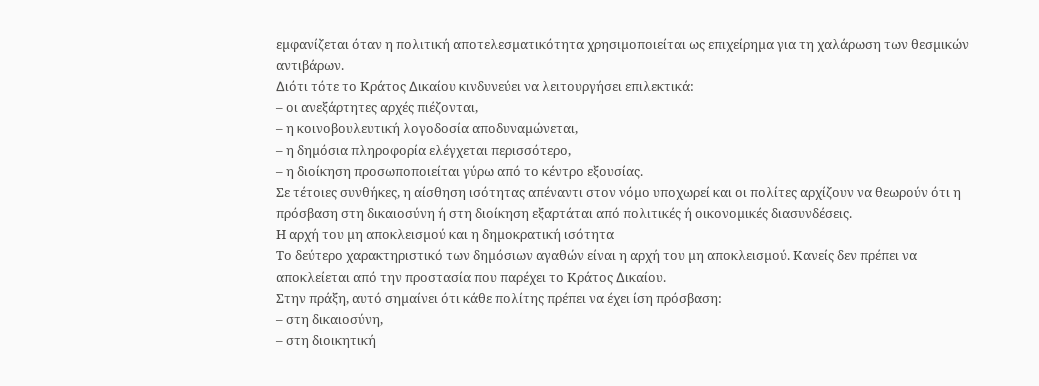εµφανίζεται όταν η πολιτική αποτελεσµατικότητα χρησιµοποιείται ως επιχείρηµα για τη χαλάρωση των θεσµικών αντιβάρων.
∆ιότι τότε το Κράτος ∆ικαίου κινδυνεύει να λειτουργήσει επιλεκτικά:
– οι ανεξάρτητες αρχές πιέζονται,
– η κοινοβουλευτική λογοδοσία αποδυναµώνεται,
– η δηµόσια πληροφορία ελέγχεται περισσότερο,
– η διοίκηση προσωποποιείται γύρω από το κέντρο εξουσίας.
Σε τέτοιες συνθήκες, η αίσθηση ισότητας απέναντι στον νόµο υποχωρεί και οι πολίτες αρχίζουν να θεωρούν ότι η πρόσβαση στη δικαιοσύνη ή στη διοίκηση εξαρτάται από πολιτικές ή οικονοµικές διασυνδέσεις.
Η αρχή του µη αποκλεισµού και η δηµοκρατική ισότητα
Το δεύτερο χαρακτηριστικό των δηµόσιων αγαθών είναι η αρχή του µη αποκλεισµού. Κανείς δεν πρέπει να αποκλείεται από την προστασία που παρέχει το Κράτος ∆ικαίου.
Στην πράξη, αυτό σηµαίνει ότι κάθε πολίτης πρέπει να έχει ίση πρόσβαση:
– στη δικαιοσύνη,
– στη διοικητική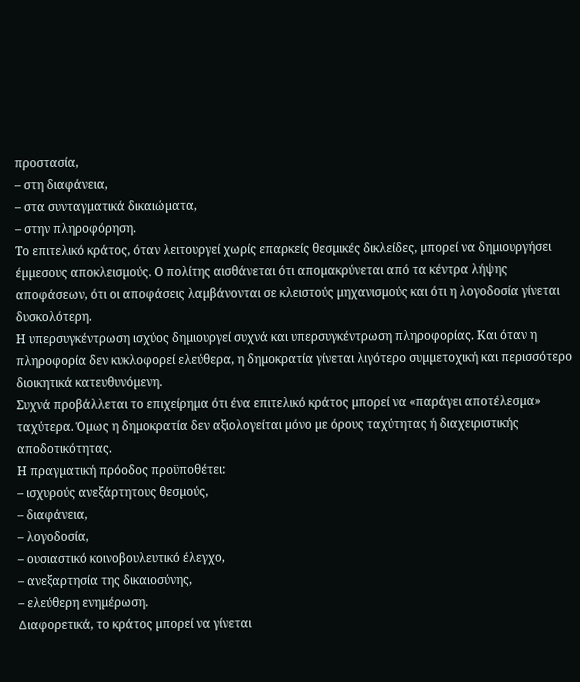προστασία,
– στη διαφάνεια,
– στα συνταγµατικά δικαιώµατα,
– στην πληροφόρηση.
Το επιτελικό κράτος, όταν λειτουργεί χωρίς επαρκείς θεσµικές δικλείδες, µπορεί να δηµιουργήσει έµµεσους αποκλεισµούς. Ο πολίτης αισθάνεται ότι αποµακρύνεται από τα κέντρα λήψης αποφάσεων, ότι οι αποφάσεις λαµβάνονται σε κλειστούς µηχανισµούς και ότι η λογοδοσία γίνεται δυσκολότερη.
Η υπερσυγκέντρωση ισχύος δηµιουργεί συχνά και υπερσυγκέντρωση πληροφορίας. Και όταν η πληροφορία δεν κυκλοφορεί ελεύθερα, η δηµοκρατία γίνεται λιγότερο συµµετοχική και περισσότερο διοικητικά κατευθυνόµενη.
Συχνά προβάλλεται το επιχείρηµα ότι ένα επιτελικό κράτος µπορεί να «παράγει αποτέλεσµα» ταχύτερα. Όµως η δηµοκρατία δεν αξιολογείται µόνο µε όρους ταχύτητας ή διαχειριστικής αποδοτικότητας.
Η πραγµατική πρόοδος προϋποθέτει:
– ισχυρούς ανεξάρτητους θεσµούς,
– διαφάνεια,
– λογοδοσία,
– ουσιαστικό κοινοβουλευτικό έλεγχο,
– ανεξαρτησία της δικαιοσύνης,
– ελεύθερη ενηµέρωση.
∆ιαφορετικά, το κράτος µπορεί να γίνεται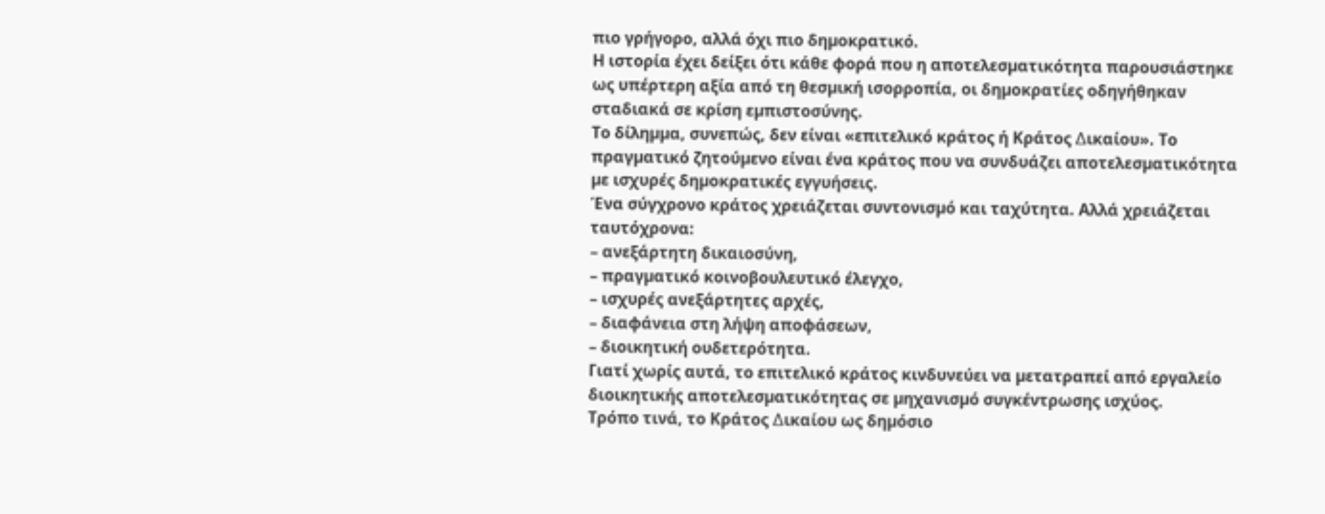πιο γρήγορο, αλλά όχι πιο δηµοκρατικό.
Η ιστορία έχει δείξει ότι κάθε φορά που η αποτελεσµατικότητα παρουσιάστηκε ως υπέρτερη αξία από τη θεσµική ισορροπία, οι δηµοκρατίες οδηγήθηκαν σταδιακά σε κρίση εµπιστοσύνης.
Το δίληµµα, συνεπώς, δεν είναι «επιτελικό κράτος ή Κράτος ∆ικαίου». Το πραγµατικό ζητούµενο είναι ένα κράτος που να συνδυάζει αποτελεσµατικότητα µε ισχυρές δηµοκρατικές εγγυήσεις.
Ένα σύγχρονο κράτος χρειάζεται συντονισµό και ταχύτητα. Αλλά χρειάζεται ταυτόχρονα:
– ανεξάρτητη δικαιοσύνη,
– πραγµατικό κοινοβουλευτικό έλεγχο,
– ισχυρές ανεξάρτητες αρχές,
– διαφάνεια στη λήψη αποφάσεων,
– διοικητική ουδετερότητα.
Γιατί χωρίς αυτά, το επιτελικό κράτος κινδυνεύει να µετατραπεί από εργαλείο διοικητικής αποτελεσµατικότητας σε µηχανισµό συγκέντρωσης ισχύος.
Τρόπο τινά, το Κράτος ∆ικαίου ως δηµόσιο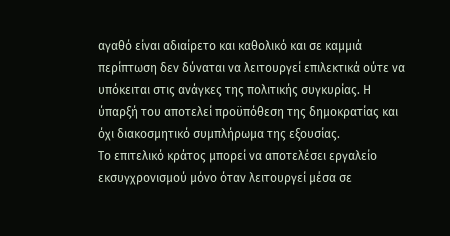αγαθό είναι αδιαίρετο και καθολικό και σε καµµιά περίπτωση δεν δύναται να λειτουργεί επιλεκτικά ούτε να υπόκειται στις ανάγκες της πολιτικής συγκυρίας. Η ύπαρξή του αποτελεί προϋπόθεση της δηµοκρατίας και όχι διακοσµητικό συµπλήρωµα της εξουσίας.
Το επιτελικό κράτος µπορεί να αποτελέσει εργαλείο εκσυγχρονισµού µόνο όταν λειτουργεί µέσα σε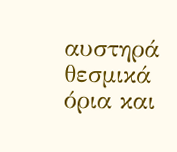αυστηρά θεσµικά όρια και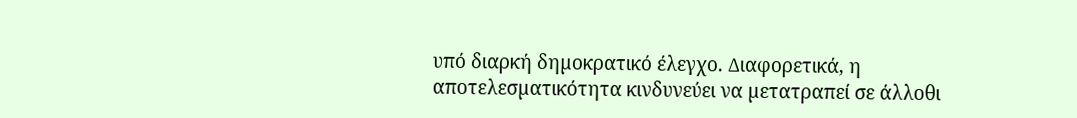υπό διαρκή δηµοκρατικό έλεγχο. ∆ιαφορετικά, η αποτελεσµατικότητα κινδυνεύει να µετατραπεί σε άλλοθι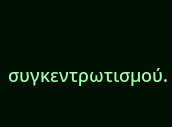συγκεντρωτισµού.